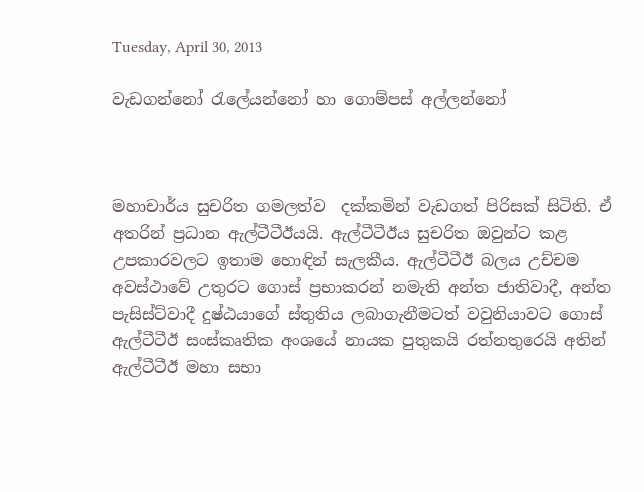Tuesday, April 30, 2013

වැඩගන්නෝ රැලේයන්නෝ හා ගොම්පස් අල්ලන්නෝ



මහාචාර්ය සුචරිත ගමලත්ව  දක්කමින් වැඩගත් පිරිසක් සිටිති. ඒ අතරින් ප්‍රධාන ඇල්ටීටීඊයයි. ඇල්ටීටීඊය සුචරිත ඔවුන්ට කළ උපකාරවලට ඉතාම හොඳින් සැලකීය. ඇල්ටීටීඊ බලය උච්චම අවස්ථාවේ උතුරට ගොස් ප්‍රභාකරන් නමැති අන්ත ජාතිවාදී, අන්ත පැසිස්ට්වාදී දුෂ්ඨයාගේ ස්තුතිය ලබාගැනීමටත් වවුනියාවට ගොස් ඇල්ටීටීඊ සංස්කෘතික අංශයේ නායක පුතුකයි රත්නතුරෙයි අතින් ඇල්ටීටීඊ මහා සභා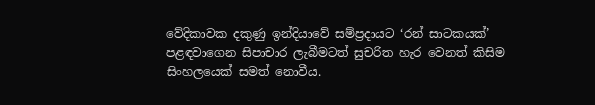වේදිකාවක දකුණු ඉන්දියාවේ සම්ප්‍රදායට ‘රන් සාටකයක්’ පළඳවාගෙන සිපාචාර ලැබීමටත් සුචරිත හැර වෙනත් කිසිම සිංහලයෙක් සමත් නොවීය.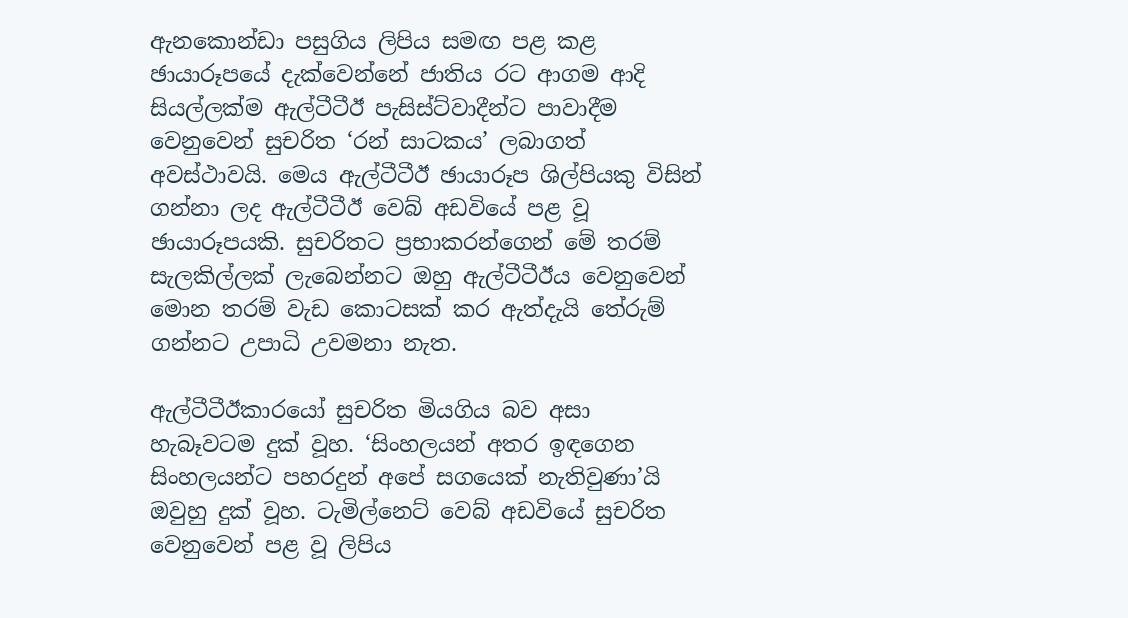ඇනකොන්ඩා පසුගිය ලිපිය සමඟ පළ කළ ඡායාරූපයේ දැක්වෙන්නේ ජාතිය රට ආගම ආදි සියල්ලක්ම ඇල්ටීටීඊ පැසිස්ට්වාදීන්ට පාවාදීම වෙනුවෙන් සුචරිත ‘රන් සාටකය’ ලබාගත් අවස්ථාවයි. මෙය ඇල්ටීටීඊ ඡායාරූප ශිල්පියකු විසින් ගන්නා ලද ඇල්ටීටීඊ වෙබ් අඩවියේ පළ වූ ඡායාරූපයකි. සුචරිතට ප්‍රභාකරන්ගෙන් මේ තරම් සැලකිල්ලක් ලැබෙන්නට ඔහු ඇල්ටීටීඊය වෙනුවෙන් මොන තරම් වැඩ කොටසක් කර ඇත්දැයි තේරුම් ගන්නට උපාධි උවමනා නැත.

ඇල්ටීටීඊකාරයෝ සුචරිත මියගිය බව අසා හැබෑවටම දුක් වූහ. ‘සිංහලයන් අතර ඉඳගෙන සිංහලයන්ට පහරදුන් අපේ සගයෙක් නැතිවුණා’යි ඔවුහු දුක් වූහ. ටැමිල්නෙට් වෙබ් අඩවියේ සුචරිත වෙනුවෙන් පළ වූ ලිපිය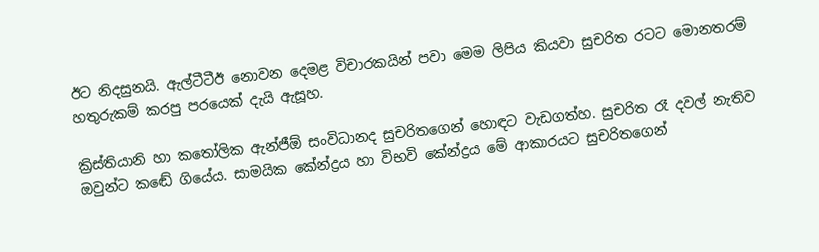ඊට නිදසුනයි. ඇල්ටීටීඊ නොවන දෙමළ විචාරකයින් පවා මෙම ලිපිය කියවා සුචරිත රටට මොනතරම් හතුරුකම් කරපු පරයෙක් දැයි ඇසූහ.

ක්‍රිස්තියානි හා කතෝලික ඇන්ජීඕ සංවිධානද සුචරිතගෙන් හොඳට වැඩගත්හ. සුචරිත රෑ දවල් නැතිව ඔවුන්ට කඬේ ගියේය. සාමයික කේන්ද්‍රය හා විභවි කේන්ද්‍රය මේ ආකාරයට සුචරිතගෙන්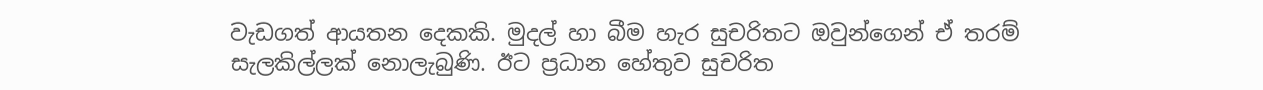වැඩගත් ආයතන දෙකකි. මුදල් හා බීම හැර සුචරිතට ඔවුන්ගෙන් ඒ තරම් සැලකිල්ලක් නොලැබුණි. ඊට ප්‍රධාන හේතුව සුචරිත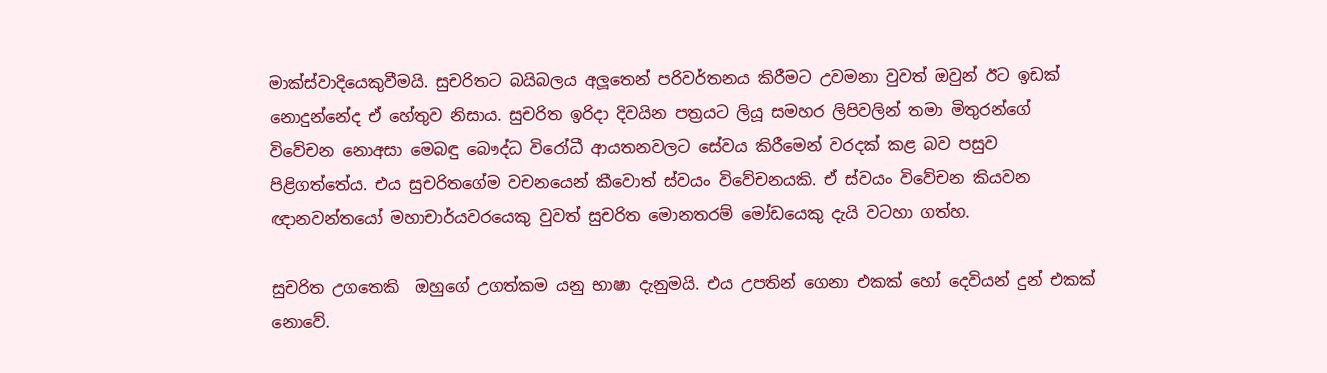මාක්ස්වාදියෙකුවීමයි. සුචරිතට බයිබලය අලූතෙන් පරිවර්තනය කිරීමට උවමනා වුවත් ඔවුන් ඊට ඉඩක් නොදුන්නේද ඒ හේතුව නිසාය. සුචරිත ඉරිදා දිවයින පත්‍රයට ලියූ සමහර ලිපිවලින් තමා මිතුරන්ගේ විවේචන නොඅසා මෙබඳු බෞද්ධ විරෝධී ආයතනවලට සේවය කිරීමෙන් වරදක් කළ බව පසුව පිළිගත්තේය. එය සුචරිතගේම වචනයෙන් කීවොත් ස්වයං විවේචනයකි. ඒ ස්වයං විවේචන කියවන ඥානවන්තයෝ මහාචාර්යවරයෙකු වුවත් සුචරිත මොනතරම් මෝඩයෙකු දැයි වටහා ගත්හ.

සුචරිත උගතෙකි  ඔහුගේ උගත්කම යනු භාෂා දැනුමයි. එය උපතින් ගෙනා එකක් හෝ දෙවියන් දුන් එකක් නොවේ.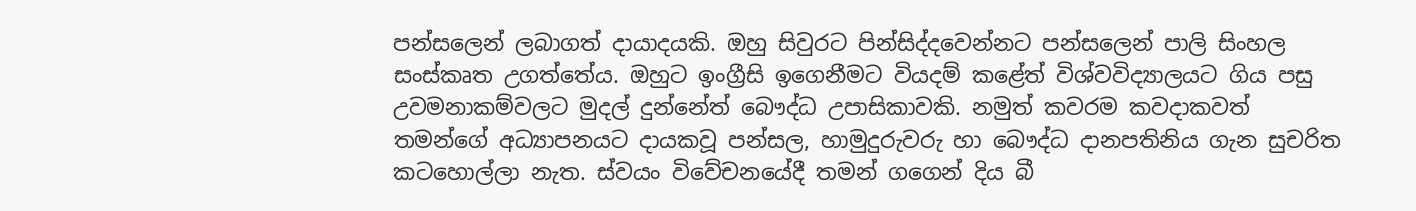පන්සලෙන් ලබාගත් දායාදයකි. ඔහු සිවුරට පින්සිද්දවෙන්නට පන්සලෙන් පාලි සිංහල සංස්කෘත උගත්තේය. ඔහුට ඉංග්‍රීසි ඉගෙනීමට වියදම් කළේත් විශ්වවිද්‍යාලයට ගිය පසු උවමනාකම්වලට මුදල් දුන්නේත් බෞද්ධ උපාසිකාවකි. නමුත් කවරම කවදාකවත් තමන්ගේ අධ්‍යාපනයට දායකවූ පන්සල, හාමුදුරුවරු හා බෞද්ධ දානපතිනිය ගැන සුචරිත කටහොල්ලා නැත. ස්වයං විවේචනයේදී තමන් ගගෙන් දිය බී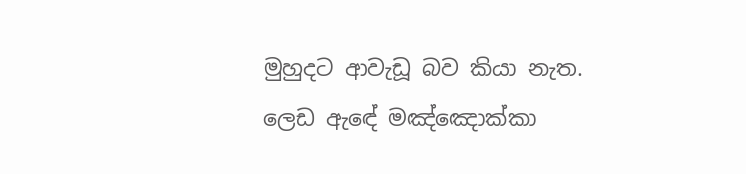මුහුදට ආවැඩූ බව කියා නැත. ලෙඩ ඇඳේ මඤ්ඤොක්කා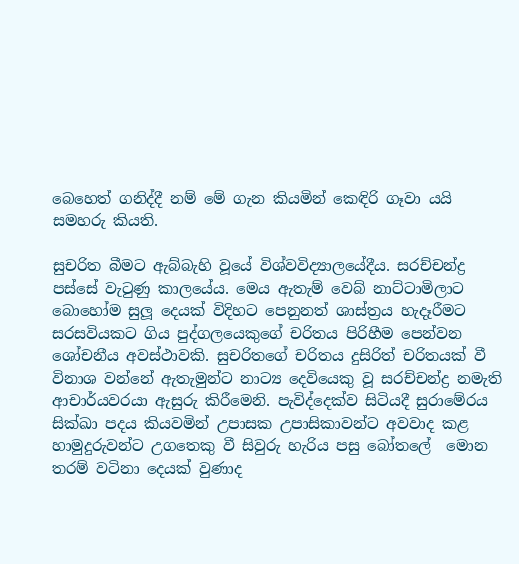බෙහෙත් ගනිද්දී නම් මේ ගැන කියමින් කෙඳිරි ගෑවා යයි සමහරු කියති.

සුචරිත බීමට ඇබ්බැහි වූයේ විශ්වවිද්‍යාලයේදීය. සරච්චන්ද්‍ර පස්සේ වැටුණු කාලයේය. මෙය ඇතැම් වෙබ් නාට්ටාමිලාට බොහෝම සුලූ දෙයක් විදිහට පෙනුනත් ශාස්ත්‍රය හැදෑරීමට සරසවියකට ගිය පුද්ගලයෙකුගේ චරිතය පිරිහීම පෙන්වන ශෝචනීය අවස්ථාවකි. සුචරිතගේ චරිතය දුසිරිත් චරිතයක් වී විනාශ වන්නේ ඇතැමුන්ට නාට්‍ය දෙවියෙකු වූ සරච්චන්ද්‍ර නමැති ආචාර්යවරයා ඇසුරු කිරීමෙනි. පැවිද්දෙක්ව සිටියදී සුරාමේරය සික්ඛා පදය කියවමින් උපාසක උපාසිකාවන්ට අවවාද කළ හාමුදුරුවන්ට උගතෙකු වී සිවුරු හැරිය පසු බෝතලේ  මොන තරම් වටිනා දෙයක් වුණාද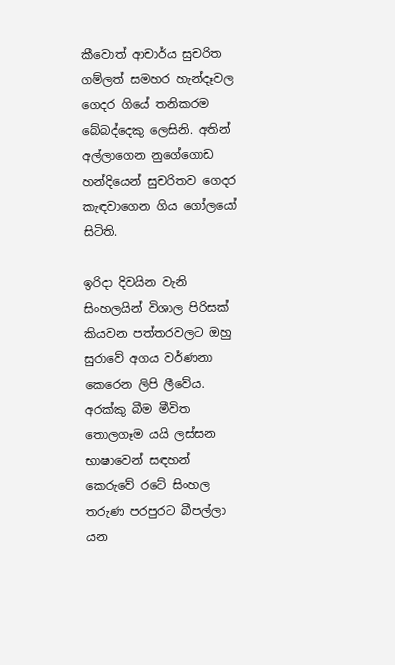කීවොත් ආචාර්ය සුචරිත ගම්ලත් සමහර හැන්දෑවල ගෙදර ගියේ තනිකරම බේබද්දෙකු ලෙසිනි. අතින් අල්ලාගෙන නුගේගොඩ හන්දියෙන් සුචරිතව ගෙදර කැඳවාගෙන ගිය ගෝලයෝ සිටිති.

ඉරිදා දිවයින වැනි සිංහලයින් විශාල පිරිසක් කියවන පත්තරවලට ඔහු සුරාවේ අගය වර්ණනා කෙරෙන ලිපි ලීවේය. අරක්කු බීම මීවිත තොලගෑම යයි ලස්සන භාෂාවෙන් සඳහන් කෙරුවේ රටේ සිංහල තරුණ පරපුරට බීපල්ලා  යන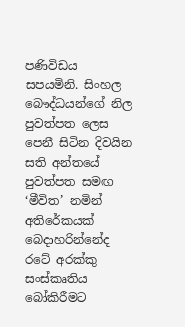පණිවිඩය සපයමිනි. සිංහල බෞද්ධයන්ගේ නිල පුවත්පත ලෙස පෙනී සිටින දිවයින සති අන්තයේ පුවත්පත සමඟ ‘මීවිත’ නමින් අතිරේකයක් බෙදාහරින්නේද රටේ අරක්කු සංස්කෘතිය බෝකිරීමට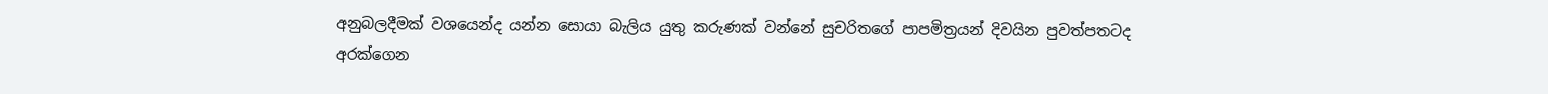අනුබලදීමක් වශයෙන්ද යන්න සොයා බැලිය යුතු කරුණක් වන්නේ සුචරිතගේ පාපමිත්‍රයන් දිවයින පුවත්පතටද අරක්ගෙන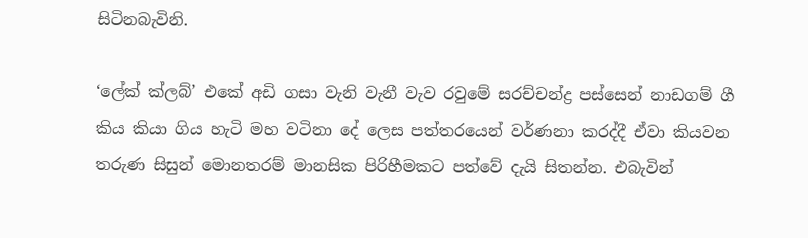සිටිනබැවිනි.

‘ලේක් ක්ලබ්’ එකේ අඩි ගසා වැනි වැනී වැව රවුමේ සරච්චන්ද්‍ර පස්සෙන් නාඩගම් ගී කිය කියා ගිය හැටි මහ වටිනා දේ ලෙස පත්තරයෙන් වර්ණනා කරද්දී ඒවා කියවන තරුණ සිසුන් මොනතරම් මානසික පිරිහීමකට පත්වේ දැයි සිතන්න. එබැවින්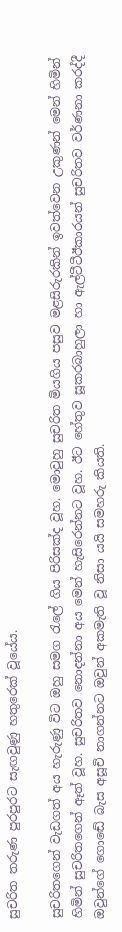සුචරිත තරුණ පුරපුරට සැඟවුණු හතුරෙක් වූයේය.

සුචරිතගෙන් වැඩගත් අය හැරුණු විට ඔහු සමග රැලේ ගිය පිරිසක්ද වූහ. මොවුහු සුචරිත මියගිය පසුව මළසිරුරකින් ඉවත්වෙන උකුණන් මෙන් හිමින් හිමින් සුචරිතගෙන් ඈත් වූහ. සුචරිතව නොදන්නා අය මෙන් හැසිරෙන්නට වූහ. ඊට හේතුව සූකරබාහුලා හා ඇල්ටීටීඊකාරයන් සුචරිතව වර්ණනා කරද්දී ඔවුන්ගේ ගොඬේ බැස අසූචි නාගන්නට ඔවුන් අකමැති වූ නිසා යයි සමහරු කියති.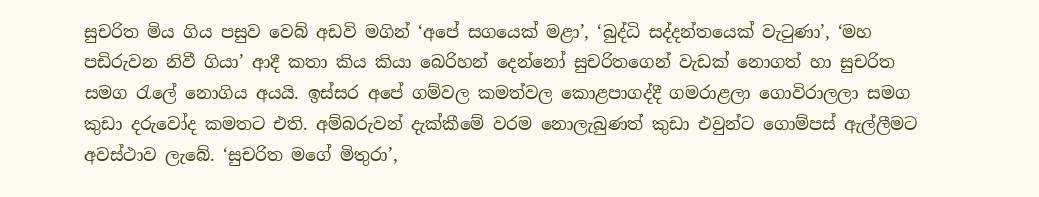සුචරිත මිය ගිය පසුව වෙබ් අඩවි මගින් ‘අපේ සගයෙක් මළා’, ‘බුද්ධි සද්දන්තයෙක් වැටුණා’, ‘මහ පඩිරුවන නිවී ගියා’ ආදී කතා කිය කියා බෙරිහන් දෙන්නෝ සුචරිතගෙන් වැඩක් නොගත් හා සුචරිත සමග රැලේ නොගිය අයයි. ඉස්සර අපේ ගම්වල කමත්වල කොළපාගද්දී ගමරාළලා ගොවිරාලලා සමග කුඩා දරුවෝද කමතට එති. අම්බරුවන් දැක්කීමේ වරම නොලැබුණත් කුඩා එවුන්ට ගොම්පස් ඇල්ලීමට අවස්ථාව ලැබේ. ‘සුචරිත මගේ මිතුරා’,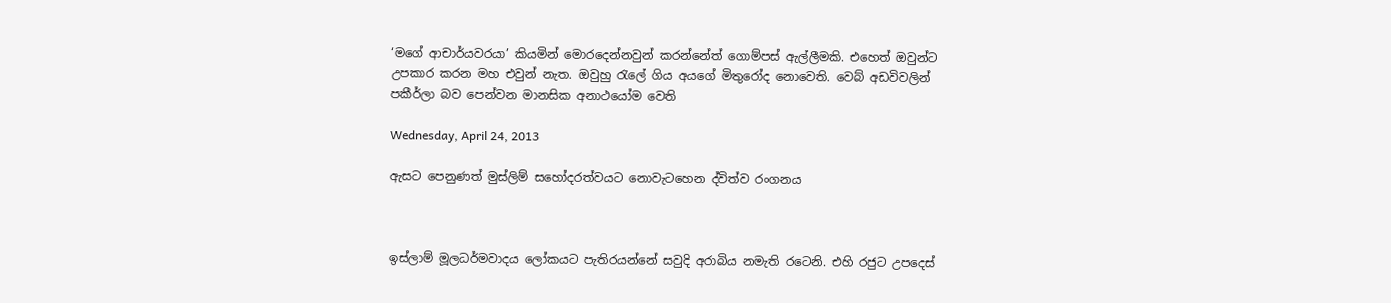‘මගේ ආචාර්යවරයා’ කියමින් මොරදෙන්නවුන් කරන්නේත් ගොම්පස් ඇල්ලීමකි. එහෙත් ඔවුන්ට උපකාර කරන මහ එවුන් නැත. ඔවුහු රැලේ ගිය අයගේ මිතුරෝද නොවෙති. වෙබ් අඩවිවලින් පකීර්ලා බව පෙන්වන මානසික අනාථයෝම වෙති

Wednesday, April 24, 2013

ඇසට පෙනුණත් මුස්ලිම් සහෝදරත්වයට නොවැටහෙන ද්විත්ව රංගනය



ඉස්ලාම් මූලධර්මවාදය ලෝකයට පැතිරයන්නේ සවුදි අරාබිය නමැති රටෙනි. එහි රජුට උපදෙස්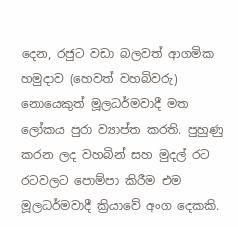දෙන, රජුට වඩා බලවත් ආගමික හමුදාව (හෙවත් වහබිවරු) නොයෙකුත් මූලධර්මවාදී මත ලෝකය පුරා ව්‍යාප්ත කරති. පුහුණු කරන ලද වහබින් සහ මුදල් රට රටවලට පොම්පා කිරීම එම මූලධර්මවාදී ක්‍රියාවේ අංග දෙකකි.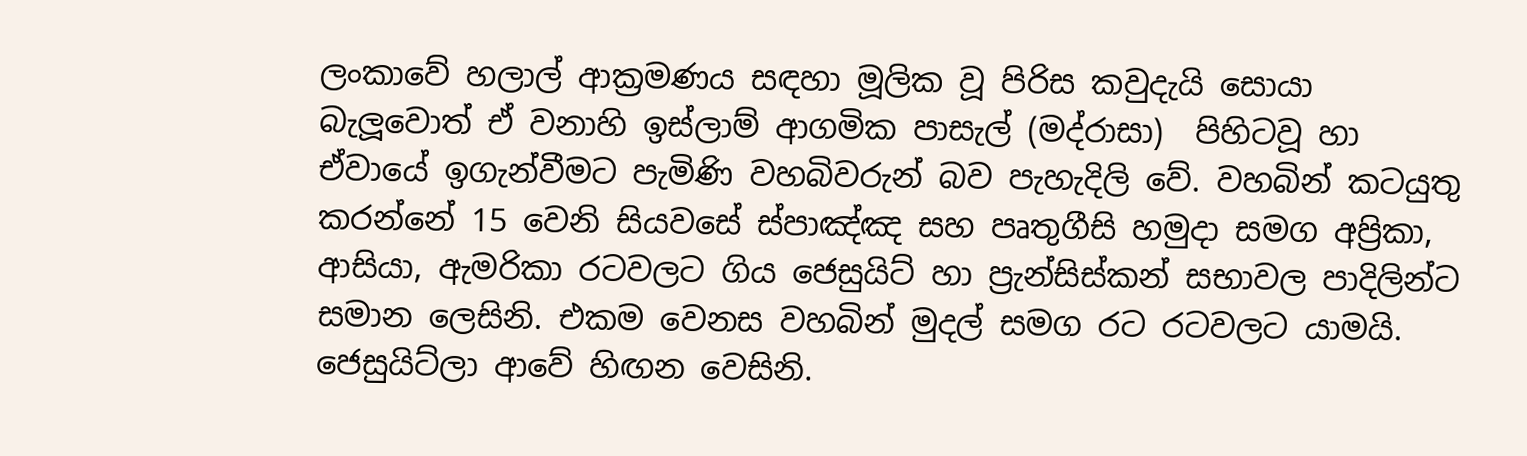ලංකාවේ හලාල් ආක්‍රමණය සඳහා මූලික වූ පිරිස කවුදැයි සොයා බැලූවොත් ඒ වනාහි ඉස්ලාම් ආගමික පාසැල් (මද්රාසා)  පිහිටවූ හා ඒවායේ ඉගැන්වීමට පැමිණි වහබිවරුන් බව පැහැදිලි වේ. වහබින් කටයුතු කරන්නේ 15 වෙනි සියවසේ ස්පාඤ්ඤ සහ පෘතුගීසි හමුදා සමග අප්‍රිකා, ආසියා, ඇමරිකා රටවලට ගිය ජෙසුයිට් හා ප්‍රැන්සිස්කන් සභාවල පාදිලින්ට සමාන ලෙසිනි. එකම වෙනස වහබින් මුදල් සමග රට රටවලට යාමයි. ජෙසුයිට්ලා ආවේ හිඟන වෙසිනි.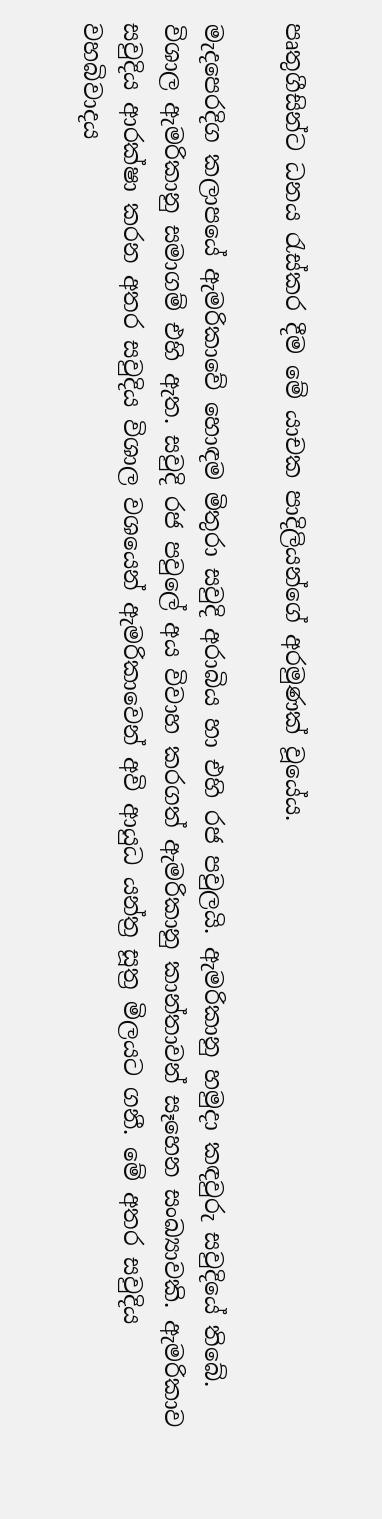පෘතුගීසින්ට ධනය රැස්කර දීම මේ යාචක පාදිලියන්ගේ අරමුණක් වූයේය.

මැදපෙරදිග කලාපයේ ඇමරිකාවේ හොඳම මිතුරා සවුදි අරාබිය හා එහි රජ පවුලයි. ඇමරිකානු හමුදා කඳවුරු සවුදියේ තිබේ. විශාල ඇමරිකානු සමාගම් එහි ඇත. සවුදි රජ පවුලේ අය විවාහ කරගත් ඇමරිකානු කාන්තාවන් සෑහෙන සංඛ්‍යාවකි. ඇමරිකාව සවුදිය ආරක්ෂා කරන අතර සවුදිය විශාල වශයෙන් ඇමරිකාවෙන් අවි ආයුධ යන්ත්‍ර සූත්‍ර මිලයට ගනී. මේ අතර සවුදිය වහබිවාදය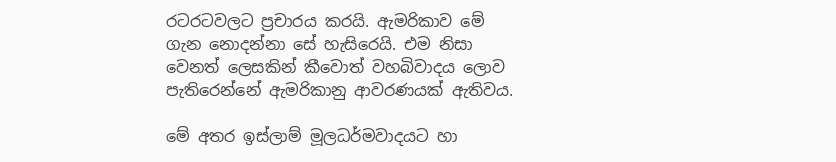රටරටවලට ප්‍රචාරය කරයි. ඇමරිකාව මේ ගැන නොදන්නා සේ හැසිරෙයි. එම නිසා වෙනත් ලෙසකින් කීවොත් වහබිවාදය ලොව පැතිරෙන්නේ ඇමරිකානු ආවරණයක් ඇතිවය.

මේ අතර ඉස්ලාම් මූලධර්මවාදයට හා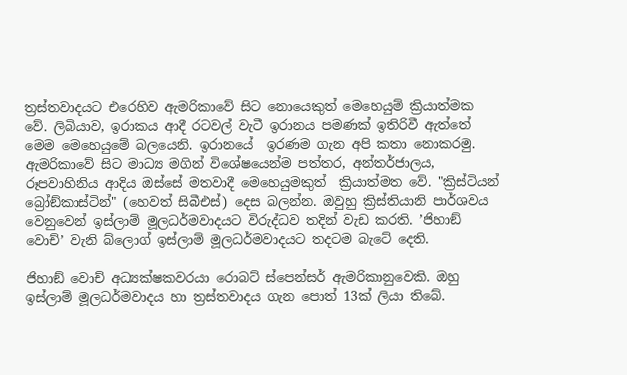ත්‍රස්තවාදයට එරෙහිව ඇමරිකාවේ සිට නොයෙකුත් මෙහෙයුම් ක්‍රියාත්මක වේ. ලිබියාව, ඉරාකය ආදී රටවල් වැටී ඉරානය පමණක් ඉතිරිවී ඇත්තේ මෙම මෙහෙයුමේ බලයෙනි. ඉරානයේ  ඉරණම ගැන අපි කතා නොකරමු. ඇමරිකාවේ සිට මාධ්‍ය මගින් විශේෂයෙන්ම පත්තර, අන්තර්ජාලය, රූපවාහිනිය ආදිය ඔස්සේ මතවාදී මෙහෙයුමකුත්  ක්‍රියාත්මත වේ. "ක්‍රිස්ටියන් බ්‍රෝඞ්කාස්ටින්" (හෙවත් සිබීඑස්) දෙස බලන්න. ඔවුහු ක්‍රිස්තියානි පාර්ශවය වෙනුවෙන් ඉස්ලාම් මූලධර්මවාදයට විරුද්ධව තදින් වැඩ කරති. ’ජිහාඞ් වොච්’ වැනි බ්ලොග් ඉස්ලාම් මූලධර්මවාදයට තදටම බැටේ දෙති.

ජිහාඞ් වොච් අධ්‍යක්ෂකවරයා රොබට් ස්පෙන්සර් ඇමරිකානුවෙකි. ඔහු ඉස්ලාම් මූලධර්මවාදය හා ත්‍රස්තවාදය ගැන පොත් 13ක් ලියා තිබේ.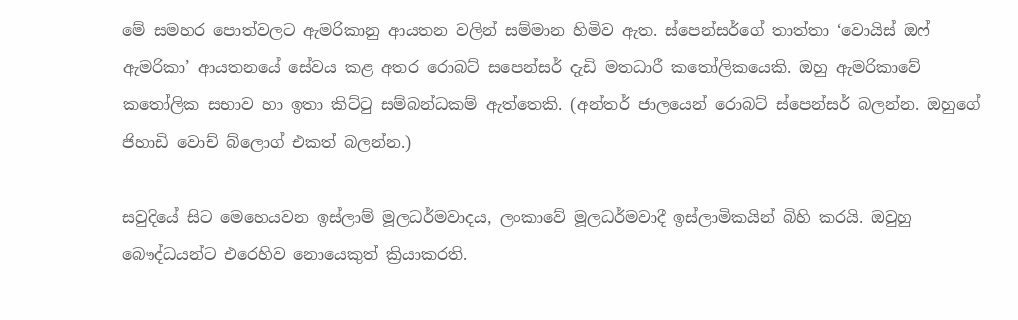මේ සමහර පොත්වලට ඇමරිකානු ආයතන වලින් සම්මාන හිමිව ඇත. ස්පෙන්සර්ගේ තාත්තා ‘වොයිස් ඔෆ් ඇමරිකා’ ආයතනයේ සේවය කළ අතර රොබට් සපෙන්සර් දැඩි මතධාරී කතෝලිකයෙකි. ඔහු ඇමරිකාවේ කතෝලික සභාව හා ඉතා කිට්ටු සම්බන්ධකම් ඇත්තෙකි. (අන්තර් ජාලයෙන් රොබට් ස්පෙන්සර් බලන්න. ඔහුගේ ජිහාඩි වොච් බ්ලොග් එකත් බලන්න.)

සවුදියේ සිට මෙහෙයවන ඉස්ලාම් මූලධර්මවාදය, ලංකාවේ මූලධර්මවාදී ඉස්ලාමිකයින් බිහි කරයි. ඔවුහු බෞද්ධයන්ට එරෙහිව නොයෙකුත් ක්‍රියාකරති.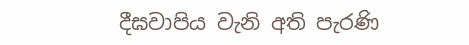දීඝවාපිය වැනි අති පැරණි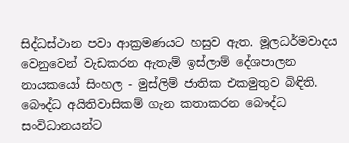සිද්ධස්ථාන පවා ආක්‍රමණයට හසුව ඇත. මූලධර්මවාදය වෙනුවෙන් වැඩකරන ඇතැම් ඉස්ලාම් දේශපාලන නායකයෝ සිංහල - මුස්ලිම් ජාතික එකමුතුව බිඳිති. බෞද්ධ අයිතිවාසිකම් ගැන කතාකරන බෞද්ධ සංවිධානයන්ට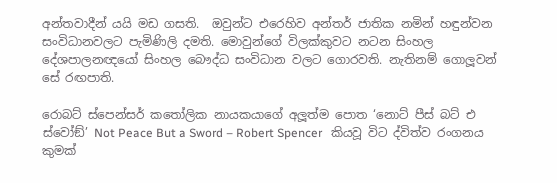අන්තවාදීන් යයි මඩ ගසති.  ඔවුන්ට එරෙහිව අන්තර් ජාතික නමින් හඳුන්වන සංවිධානවලට පැමිණිලි දමති. මොවුන්ගේ විලක්කුවට නටන සිංහල දේශපාලනඥයෝ සිංහල බෞද්ධ සංවිධාන වලට ගොරවති. නැතිනම් ගොලූවන් සේ රඟපාති.

රොබට් ස්පෙන්සර් කතෝලික නායකයාගේ අලූත්ම පොත ‘නොට් පීස් බට් එ ස්වෝඞ්’ Not Peace But a Sword – Robert Spencer   කියවූ විට ද්විත්ව රංගනය කුමක්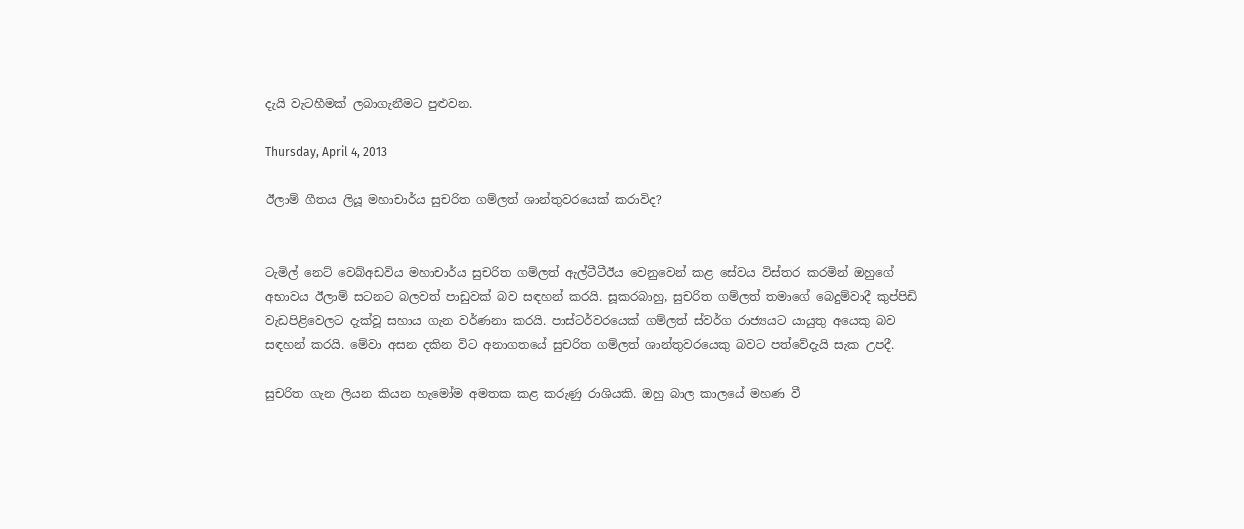දැයි වැටහීමක් ලබාගැනීමට පුළුවන.

Thursday, April 4, 2013

ඊලාම් ගීතය ලියූ මහාචාර්ය සුචරිත ගම්ලත් ශාන්තුවරයෙක් කරාවිද?


ටැමිල් නෙට් වෙබ්අඩවිය මහාචාර්ය සුචරිත ගම්ලත් ඇල්ටීටීඊය වෙනුවෙන් කළ සේවය විස්තර කරමින් ඔහුගේ අභාවය ඊලාම් සටනට බලවත් පාඩුවක් බව සඳහන් කරයි. සූකරබාහු, සුචරිත ගම්ලත් තමාගේ බෙදුම්වාදී කුප්පිඩි වැඩපිළිවෙලට දැක්වූ සහාය ගැන වර්ණනා කරයි. පාස්ටර්වරයෙක් ගම්ලත් ස්වර්ග රාජ්‍යයට යායුතු අයෙකු බව සඳහන් කරයි. මේවා අසන දකින විට අනාගතයේ සුචරිත ගම්ලත් ශාන්තුවරයෙකු බවට පත්වේදැයි සැක උපදී.

සුචරිත ගැන ලියන කියන හැමෝම අමතක කළ කරුණු රාශියකි. ඔහු බාල කාලයේ මහණ වී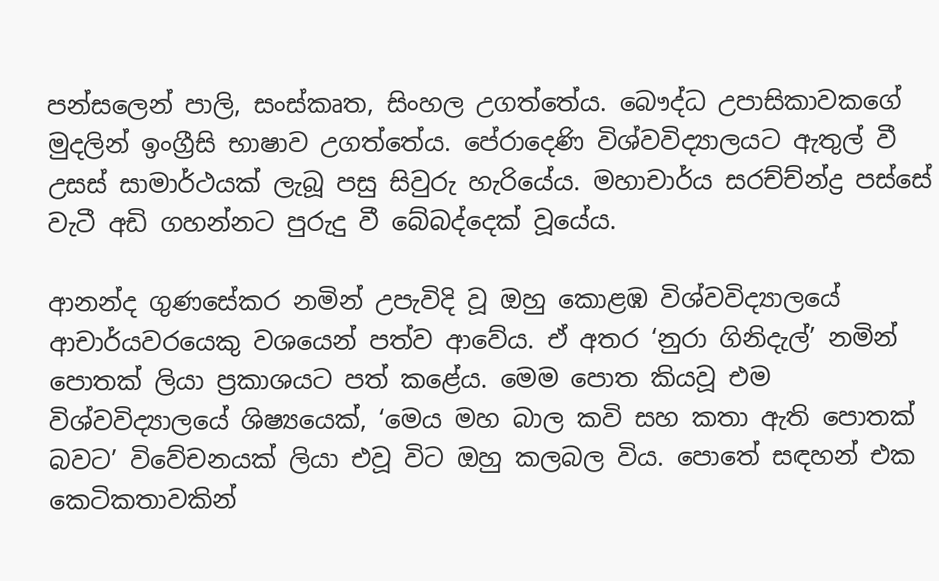පන්සලෙන් පාලි, සංස්කෘත, සිංහල උගත්තේය. බෞද්ධ උපාසිකාවකගේ මුදලින් ඉංග්‍රීසි භාෂාව උගත්තේය. පේරාදෙණි විශ්වවිද්‍යාලයට ඇතුල් වී උසස් සාමාර්ථයක් ලැබූ පසු සිවුරු හැරියේය. මහාචාර්ය සරච්ච්න්ද්‍ර පස්සේ වැටී අඩි ගහන්නට පුරුදු වී බේබද්දෙක් වූයේය.

ආනන්ද ගුණසේකර නමින් උපැවිදි වූ ඔහු කොළඹ විශ්වවිද්‍යාලයේ ආචාර්යවරයෙකු වශයෙන් පත්ව ආවේය. ඒ අතර ‘නුරා ගිනිදැල්’ නමින් පොතක් ලියා ප්‍රකාශයට පත් කළේය. මෙම පොත කියවූ එම විශ්වවිද්‍යාලයේ ශිෂ්‍යයෙක්, ‘මෙය මහ බාල කවි සහ කතා ඇති පොතක් බවට’ විවේචනයක් ලියා එවූ විට ඔහු කලබල විය. පොතේ සඳහන් එක කෙටිකතාවකින්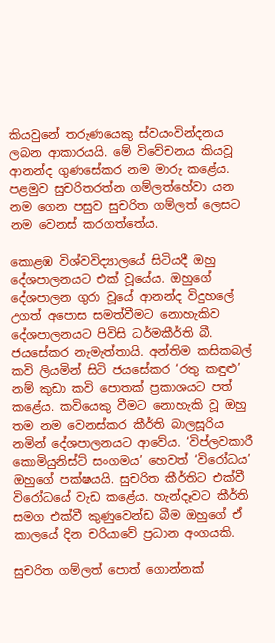කියවුනේ තරුණයෙකු ස්වයංවින්දනය ලබන ආකාරයයි. මේ විවේචනය කියවූ ආනන්ද ගුණසේකර නම මාරු කළේය. පළමුව සුචරිතරත්න ගම්ලත්හේවා යන නම ගෙන පසුව සුචරිත ගම්ලත් ලෙසට නම වෙනස් කරගත්තේය.

කොළඹ විශ්වවිද්‍යාලයේ සිටියදී ඔහු දේශපාලනයට එක් වූයේය. ඔහුගේ දේශපාලන ගුරා වූයේ ආනන්ද විදුහලේ උගත් අපොස සමත්වීමට නොහැකිව දේශපාලනයට පිවිසි ධර්මකීර්ති බී. ජයසේකර නැමැත්තායි. අන්තිම කසිකබල් කවි ලියමින් සිටි ජයසේකර ‘රතු කඳුළු’ නම් කුඩා කවි පොතක් ප්‍රකාශයට පත් කළේය. කවියෙකු වීමට නොහැකි වූ ඔහු තම නම වෙනස්කර කීර්ති බාලසූරිය නමින් දේශපාලනයට ආවේය. ‘විප්ලවකාරී කොමියුනිස්ට් සංගමය’ හෙවත් ‘විරෝධය’ ඔහුගේ පක්ෂයයි. සුචරිත කීර්තිට එක්වී විරෝධයේ වැඩ කළේය. හැන්දෑවට කීර්ති සමග එක්වී කුණුවෙන්ඩ බීම ඔහුගේ ඒ කාලයේ දින චරියාවේ ප්‍රධාන අංගයකි.

සුචරිත ගම්ලත් පොත් ගොන්නක්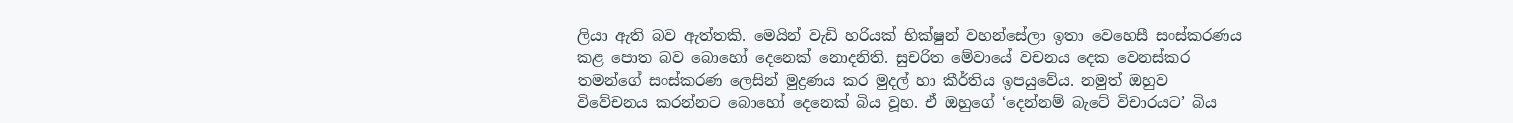ලියා ඇති බව ඇත්තකි. මෙයින් වැඩි හරියක් භික්ෂුන් වහන්සේලා ඉතා වෙහෙසී සංස්කරණය කළ පොත බව බොහෝ දෙනෙක් නොදනිති. සුචරිත මේවායේ වචනය දෙක වෙනස්කර තමන්ගේ සංස්කරණ ලෙසින් මුද්‍රණය කර මුදල් හා කීර්තිය ඉපයුවේය. නමුත් ඔහුව විවේචනය කරන්නට බොහෝ දෙනෙක් බිය වූහ. ඒ ඔහුගේ ‘දෙන්නම් බැටේ විචාරයට’ බිය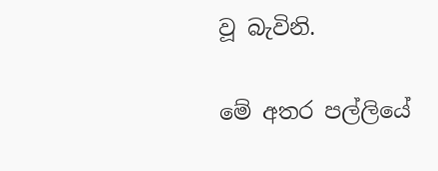වූ බැවිනි.

මේ අතර පල්ලියේ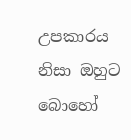උපකාරය නිසා ඔහුට බොහෝ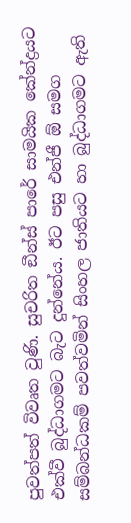පුවත්පත් විවෘත වුණි. සුචරිත ඞීන්ස් පාරේ සාමයික කේන්ද්‍රයට එක්වී බුද්ධාගමට බැට දුන්නේය. ඊට පසු එන්ජී ඕ සමග සම්බන්ධකම් පවත්වමින් සිංහල ජාතියට හා බුද්ධාගමට ඇති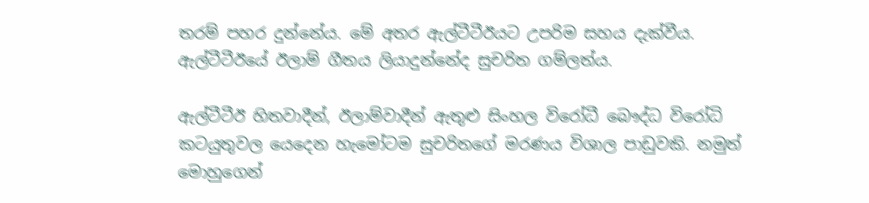තරම් පහර දුන්නේය. මේ අතර ඇල්ටීටීඊයට උපරිම සහය දැක්වීය. ඇල්ටීටීඊයේ ඊලාම් ගීතය ලියාදුන්නේද සුචරිත ගම්ලත්ය.

ඇල්ටීටීඊ හිතවාදීන්, ඊලාම්වාදීන් ඇතුළු සිංහල විරෝධී බෞද්ධ විරෝධි කටයුතුවල යෙදෙන හැමෝටම සුචරිතගේ මරණය විශාල පාඩුවකි. නමුත් මොහුගෙන්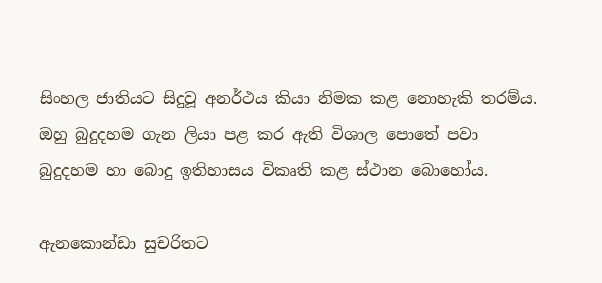සිංහල ජාතියට සිදුවූ අනර්ථය කියා නිමක කළ නොහැකි තරම්ය. ඔහු බුදුදහම ගැන ලියා පළ කර ඇති විශාල පොතේ පවා බුදුදහම හා බොදු ඉතිහාසය විකෘති කළ ස්ථාන බොහෝය.

ඇනකොන්ඩා සුචරිතට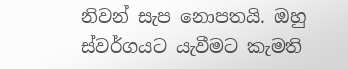නිවන් සැප නොපතයි. ඔහු ස්වර්ගයට යැවීමට කැමති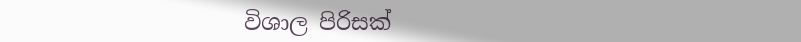විශාල පිරිසක්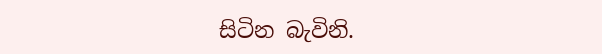සිටින බැවිනි.